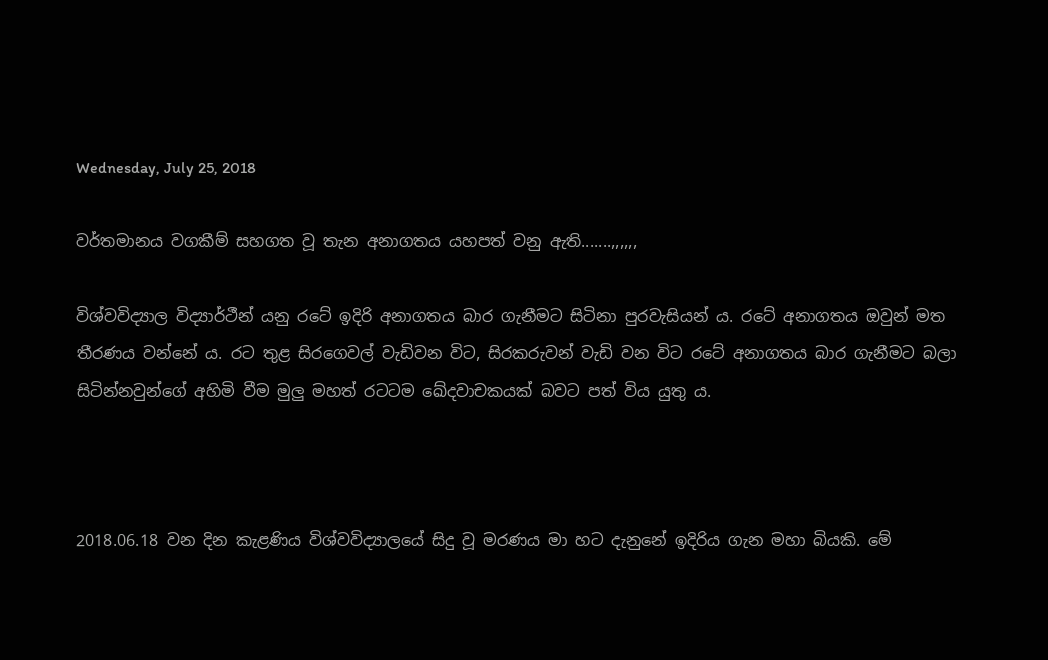Wednesday, July 25, 2018

වර්තමානය වගකීම් සහගත වූ තැන අනාගතය යහපත් වනු ඇති.......,,,,,,

විශ්වවිද්‍යාල විද්‍යාර්ථීන් යනු රටේ ඉදිරි අනාගතය බාර ගැනීමට සිටිනා පුරවැසියන් ය. රටේ අනාගතය ඔවුන් මත තීරණය වන්නේ ය. රට තුළ සිරගෙවල් වැඩිවන විට, සිරකරුවන් වැඩි වන විට රටේ අනාගතය බාර ගැනීමට බලා සිටින්නවුන්ගේ අහිමි වීම මුලු මහත් රටටම ඛේදවාචකයක් බවට පත් විය යුතු ය.



2018.06.18 වන දින කැළණිය විශ්වවිද්‍යාලයේ සිදු වූ මරණය මා හට දැනුනේ ඉදිරිය ගැන මහා බියකි. මේ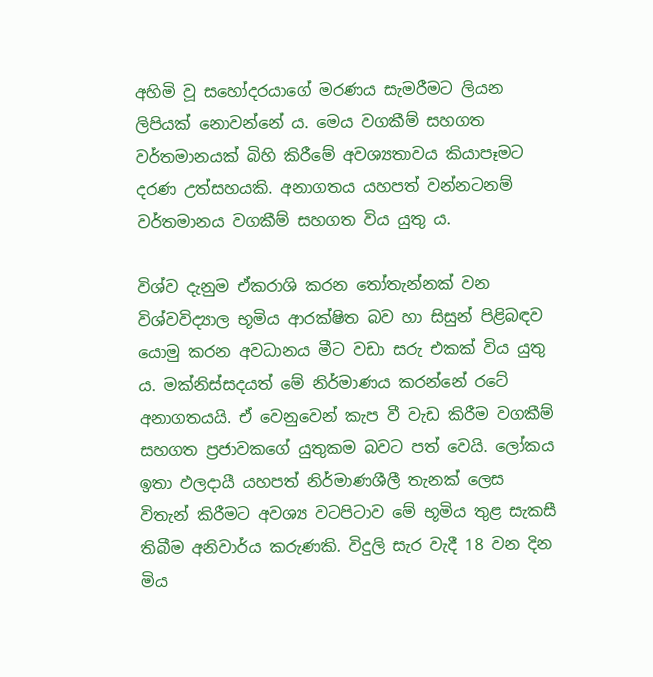අහිමි වූ සහෝදරයාගේ මරණය සැමරීමට ලියන ලිපියක් නොවන්නේ ය. මෙය වගකීම් සහගත වර්තමානයක් බිහි කිරීමේ අවශ්‍යතාවය කියාපෑමට දරණ උත්සහයකි. අනාගතය යහපත් වන්නටනම් වර්තමානය වගකීම් සහගත විය යුතු ය.

විශ්ව දැනුම ඒකරාශි කරන තෝතැන්නක් වන විශ්වවිද්‍යාල භූමිය ආරක්ෂිත බව හා සිසුන් පිළිබඳව යොමු කරන අවධානය මීට වඩා සරු එකක් විය යුතු ය. මක්නිස්සදයත් මේ නිර්මාණය කරන්නේ රටේ අනාගතයයි. ඒ වෙනුවෙන් කැප වී වැඩ කිරීම වගකීම් සහගත ප්‍රජාවකගේ යුතුකම බවට පත් වෙයි. ලෝකය ඉතා ඵලදායී යහපත් නිර්මාණශීලී තැනක් ලෙස විතැන් කිරීමට අවශ්‍ය වටපිටාව මේ භූමිය තුළ සැකසී තිබීම අනිවාර්ය කරුණකි. විදුලි සැර වැදී 18 වන දින මිය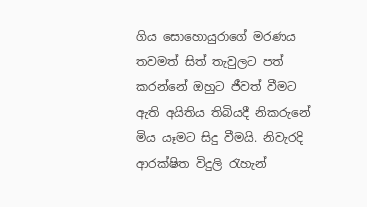ගිය සොහොයුරාගේ මරණය තවමත් සිත් තැවුලට පත් කරන්නේ ඔහුට ජීවත් වීමට ඇති අයිතිය තිබියදී නිකරුනේ මිය යෑමට සිදු වීමයි. නිවැරදි ආරක්ෂිත විදුලි රැහැන්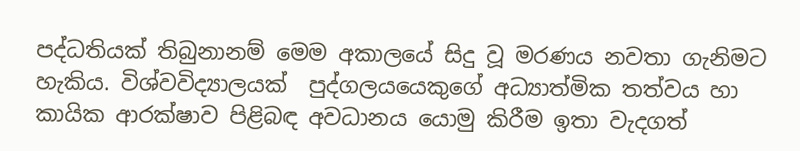පද්ධතියක් තිබුනානම් මෙම අකාලයේ සිදු වූ මරණය නවතා ගැනිමට හැකිය. විශ්වවිද්‍යාලයක්  පුද්ගලයයෙකුගේ අධ්‍යාත්මික තත්වය හා කායික ආරක්ෂාව පිළිබඳ අවධානය යොමු කිරීම ඉතා වැදගත්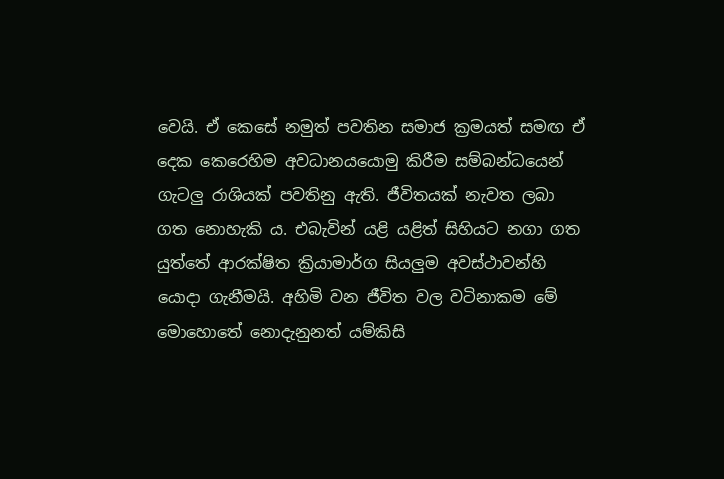වෙයි. ඒ කෙසේ නමුත් පවතින සමාජ ක්‍රමයත් සමඟ ඒ දෙක කෙරෙහිම අවධානයයොමු කිරීම සම්බන්ධයෙන් ගැටලු රාශියක් පවතිනු ඇති. ජීවිතයක් නැවත ලබා ගත නොහැකි ය. එබැවින් යළි යළිත් සිහියට නගා ගත යුත්තේ ආරක්ෂිත ක්‍රියාමාර්ග සියලුම අවස්ථාවන්හි යොදා ගැනීමයි. අහිමි වන ජීවිත වල වටිනාකම මේ මොහොතේ නොදැනුනත් යම්කිසි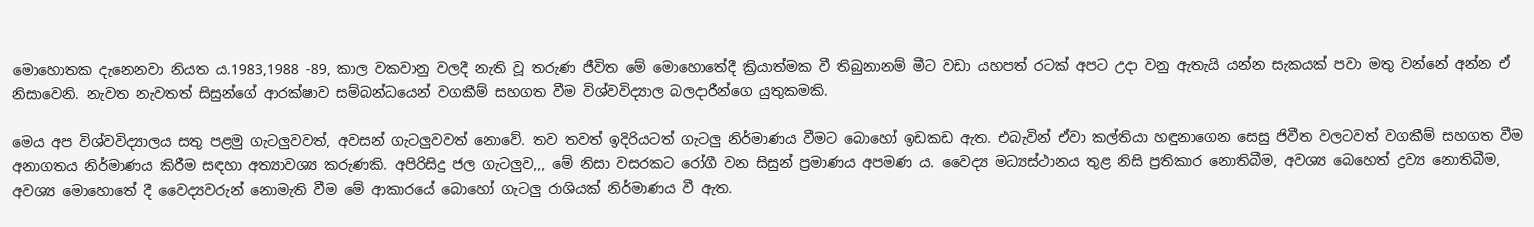මොහොතක දැනෙනවා නියත ය.1983,1988 -89, කාල වකවානු වලදී නැති වූ තරුණ ජීවිත මේ මොහොතේදී ක්‍රියාත්මක වී තිබුනානම් මීට වඩා යහපත් රටක් අපට උදා වනු ඇතැයි යන්න සැකයක් පවා මතු වන්නේ අන්න ඒ නිසාවෙනි. නැවත නැවතත් සිසුන්ගේ ආරක්ෂාව සම්බන්ධයෙන් වගකීම් සහගත වීම විශ්වවිද්‍යාල බලදාරීන්ගෙ යුතුකමකි.

මෙය අප විශ්වවිද්‍යාලය සතු පළමු ගැටලුවවත්, අවසන් ගැටලුවවත් නොවේ. තව තවත් ඉදිරියටත් ගැටලු නිර්මාණය වීමට බොහෝ ඉඩකඩ ඇත. එබැවින් ඒවා කල්තියා හඳුනාගෙන සෙසු ජිවීත වලටවත් වගකීම් සහගත වීම අනාගතය නිර්මාණය කිරීම සඳහා අත්‍යාවශ්‍ය කරුණකි. අපිරිසිදු ජල ගැටලුව,,, මේ නිසා වසරකට රෝගී වන සිසුන් ප්‍රමාණය අපමණ ය. වෛද්‍ය මධ්‍යස්ථානය තුළ නිසි ප්‍රතිකාර නොතිබීම, අවශ්‍ය බෙහෙත් ද්‍රව්‍ය නොතිබීම,  අවශ්‍ය මොහොතේ දී වෛද්‍යවරුන් නොමැති වීම මේ ආකාරයේ බොහෝ ගැටලු රාශියක් නිර්මාණය වී ඇත.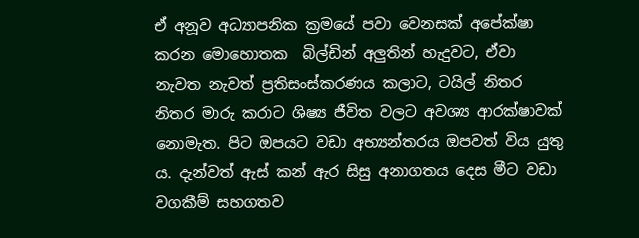ඒ අනූව අධ්‍යාපනික ක්‍රමයේ පවා වෙනසක් අපේක්ෂා කරන මොහොතක  බිල්ඩින් අලුතින් හැදුවට, ඒවා නැවත නැවත් ප්‍රතිසංස්කරණය කලාට, ටයිල් නිතර නිතර මාරු කරාට ශිෂ්‍ය ජීවිත වලට අවශ්‍ය ආරක්ෂාවක් නොමැත. පිට ඔපයට වඩා අභ්‍යන්තරය ඔපවත් විය යුතු ය. දැන්වත් ඇස් කන් ඇර සිසු අනාගතය දෙස මීට වඩා වගකීම් සහගතව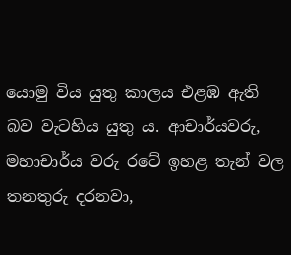යොමු විය යුතු කාලය එළඹ ඇති බව වැටහිය යුතු ය. ආචාර්යවරු, මහාචාර්ය වරු රටේ ඉහළ තැන් වල තනතුරු දරනවා,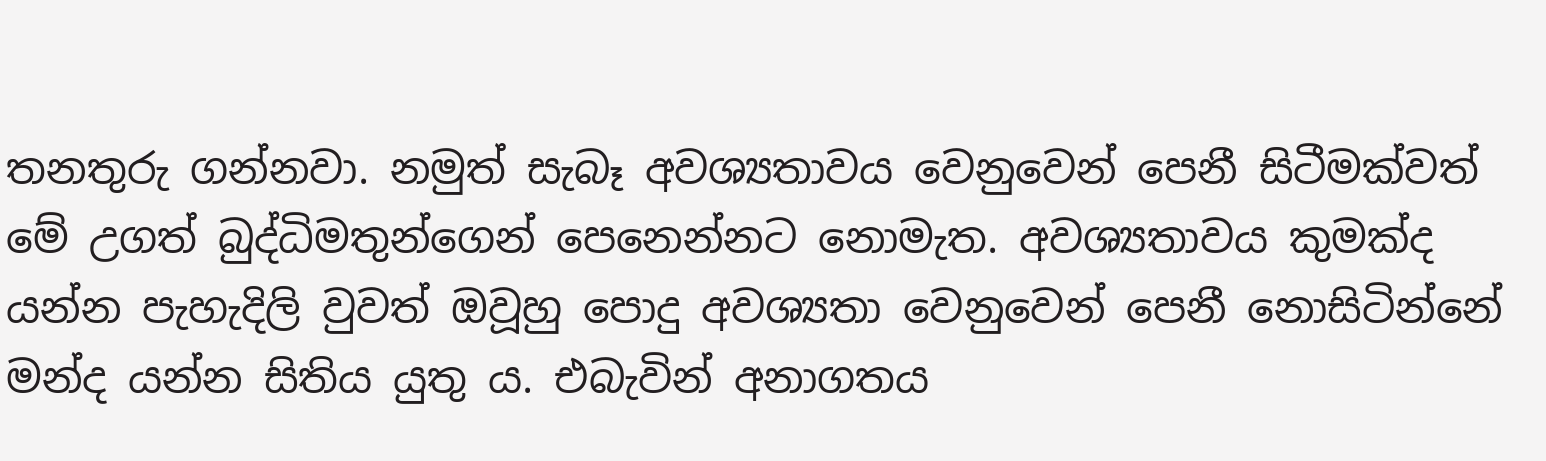තනතුරු ගන්නවා. නමුත් සැබෑ අවශ්‍යතාවය වෙනුවෙන් පෙනී සිටීමක්වත් මේ උගත් බුද්ධිමතුන්ගෙන් පෙනෙන්නට නොමැත. අවශ්‍යතාවය කුමක්ද යන්න පැහැදිලි වුවත් ඔවූහු පොදු අවශ්‍යතා වෙනුවෙන් පෙනී නොසිටින්නේ මන්ද යන්න සිතිය යුතු ය. එබැවින් අනාගතය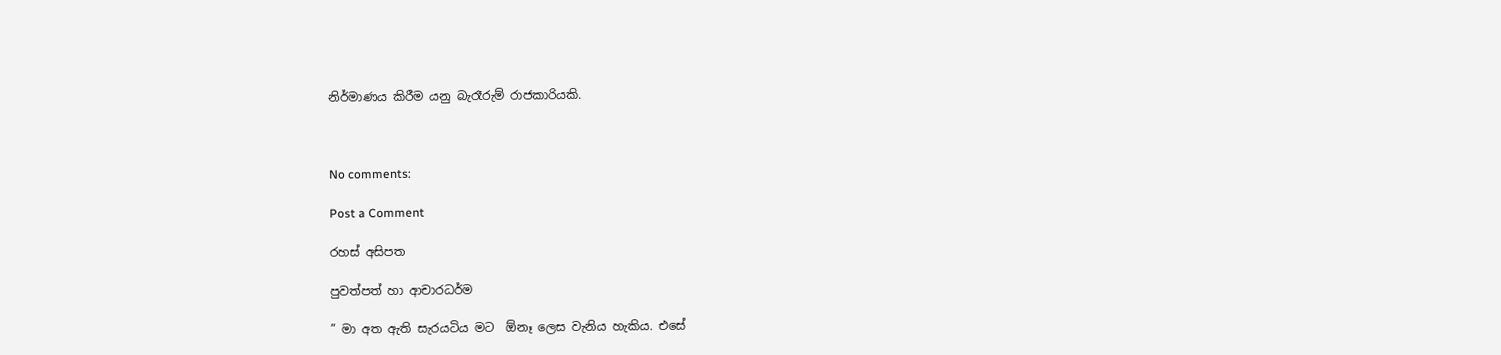නිර්මාණය කිරීම යනු බැරෑරුම් රාජකාරියකි.



No comments:

Post a Comment

රහස් අසිපත

පුවත්පත් හා ආචාරධර්ම

” මා අත ඇති සැරයටිය මට  ඕනෑ ලෙස වැනිය හැකිය. එසේ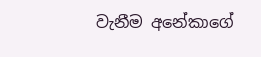වැනීම අනේකාගේ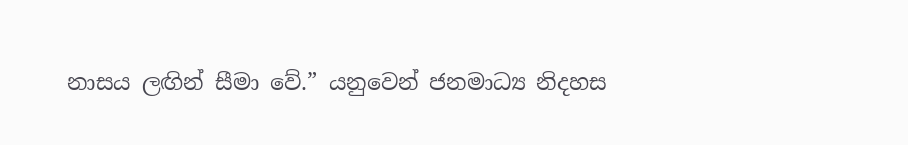නාසය ලඟින් සීමා වේ.” යනුවෙන් ජනමාධ්‍ය නිදහස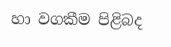හා වගකීම පිළිබද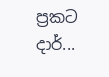ප්‍රකට දාර්...